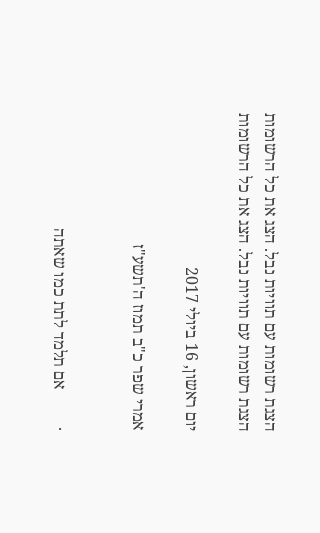הצגת רשומות עם תוויות נבל. הצג את כל הרשומות
הצגת רשומות עם תוויות נבל. הצג את כל הרשומות

יום ראשון, 16 ביולי 2017

אמרי שפר כ"ב תמוז ה'תשע"ז


·         אם תלמד לתת כמו שאתה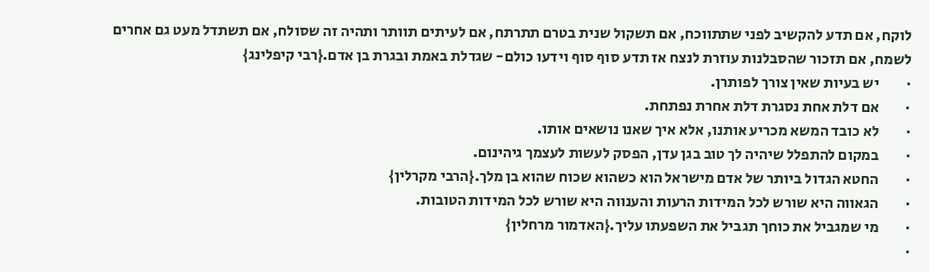לוקח, אם תדע להקשיב לפני שתתווכח, אם תשקול שנית בטרם תתרתח, אם לעיתים תוותר ותהיה זה שסולח, אם תשתדל מעט גם אחרים לשמח, אם תזכור שהסבלנות עוזרת לנצח אז תדע סוף סוף וידעו כולם- שגדלת באמת ובגרת בן אדם.{רבי קיפלינג}
·         יש בעיות שאין צורך לפותרן.
·         אם דלת אחת נסגרת דלת אחרת נפתחת.
·         לא כובד המשא מכריע אותנו, אלא איך שאנו נושאים אותו.
·         במקום להתפלל שיהיה לך טוב בגן עדן, הפסק לעשות לעצמך גיהינום.
·         החטא הגדול ביותר של אדם מישראל הוא כשהוא שכוח שהוא בן מלך.{הרבי מקרלין}
·         הגאווה היא שורש לכל המידות הרעות והענווה היא שורש לכל המידות הטובות.
·         מי שמגביל את כוחך תגביל את השפעתו עליך.{האדמור מרחלין}
·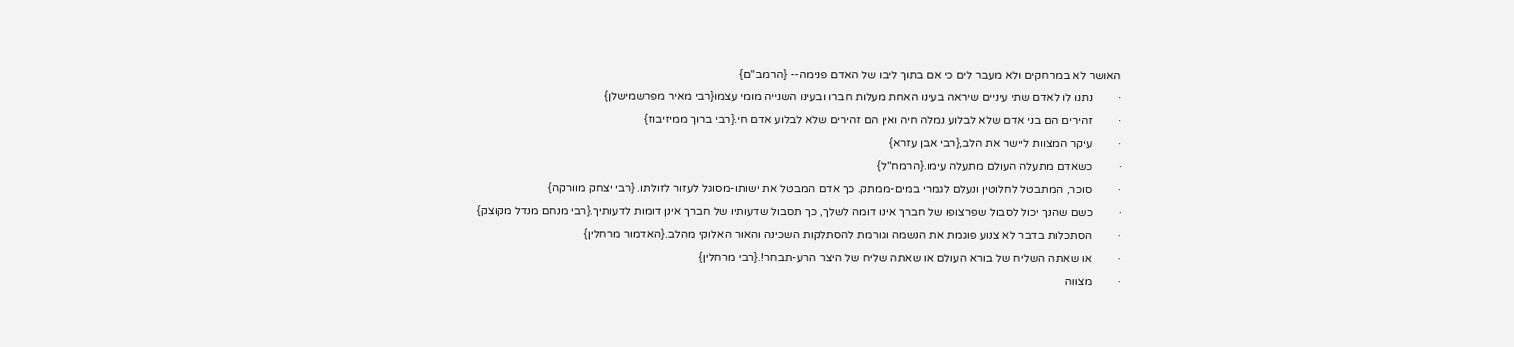האושר לא במרחקים ולא מעבר לים כי אם בתוך ליבו של האדם פנימה-- {הרמב"ם}
·         נתנו לו לאדם שתי עיניים שיראה בעינו האחת מעלות חברו ובעינו השנייה מומי עצמו{רבי מאיר מפרשמישלן}
·         זהירים הם בני אדם שלא לבלוע נמלה חיה ואין הם זהירים שלא לבלוע אדם חי.{רבי ברוך ממיזיבוז}
·         עיקר המצוות ליישר את הלב,{רבי אבן עזרא}
·         כשאדם מתעלה העולם מתעלה עימו.{הרמח"ל}
·         סוכר, המתבטל לחלוטין ונעלם לגמרי במים-ממתק. כך אדם המבטל את ישותו-מסוגל לעזור לזולתו. {רבי יצחק מוורקה}
·         כשם שהנך יכול לסבול שפרצופו של חברך אינו דומה לשלך, כך תסבול שדעותיו של חברך אינן דומות לדעותיך.{רבי מנחם מנדל מקוצק}
·         הסתכלות בדבר לא צנוע פוגמת את הנשמה וגורמת להסתלקות השכינה והאור האלוקי מהלב.{האדמור מרחלין}
·         או שאתה השליח של בורא העולם או שאתה שליח של היצר הרע-תבחר!.{רבי מרחלין}
·         מצווה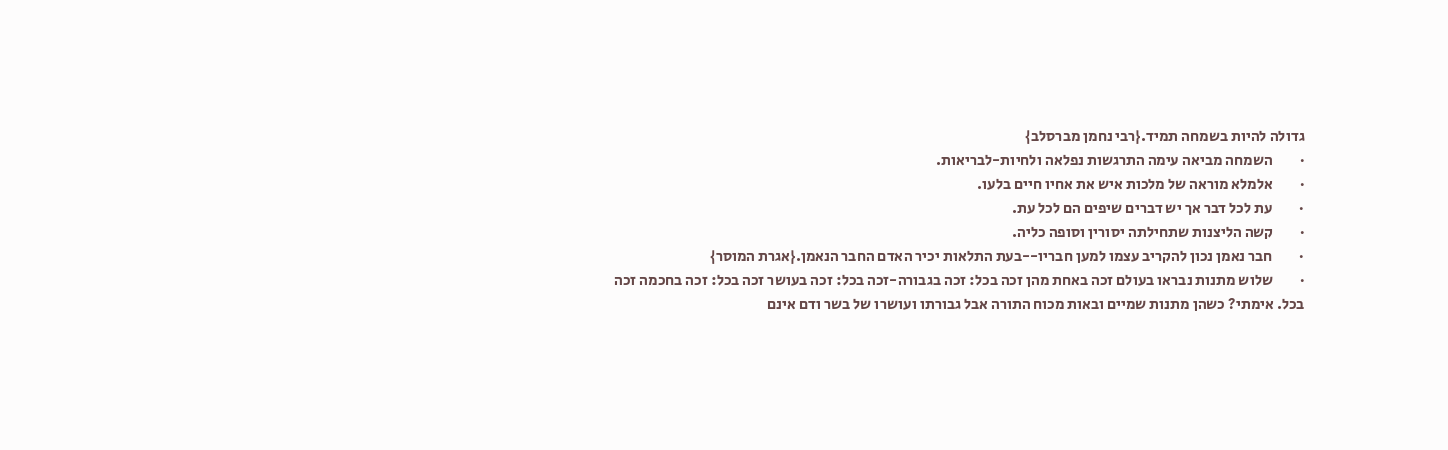גדולה להיות בשמחה תמיד.{רבי נחמן מברסלב}
·         השמחה מביאה עימה התרגשות נפלאה ולחיות-לבריאות.
·         אלמלא מוראה של מלכות איש את אחיו חיים בלעו.
·         עת לכל דבר אך יש דברים שיפים הם לכל עת.
·         קשה הליצנות שתחילתה יסורין וסופה כליה.
·         חבר נאמן נכון להקריב עצמו למען חבריו--בעת התלאות יכיר האדם החבר הנאמן.{אגרת המוסר}
·         שלוש מתנות נבראו בעולם זכה באחת מהן זכה בכל: זכה בגבורה-זכה בכל: זכה בעושר זכה בכל: זכה בחכמה זכה בכל. אימתי? כשהן מתנות שמיים ובאות מכוח התורה אבל גבורתו ועושרו של בשר ודם אינם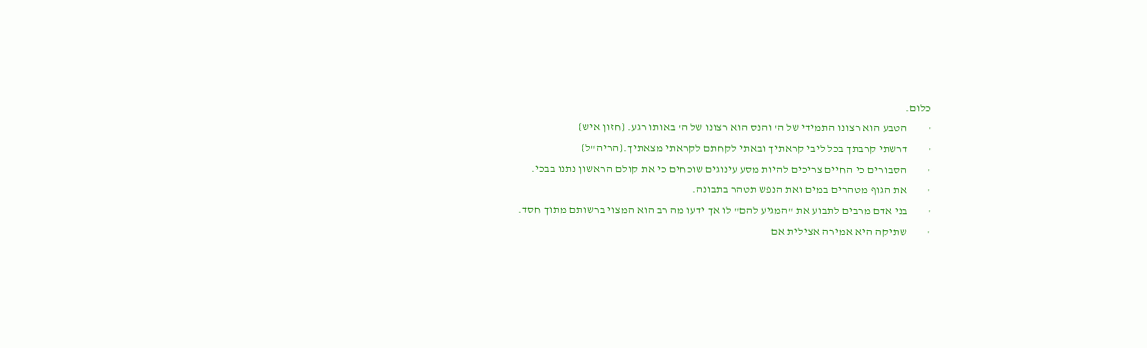כלום.
·         הטבע הוא רצונו התמידי של ה' והנס הוא רצונו של ה' באותו רגע. {חזון איש}
·         דרשתי קרבתך בכל ליבי קראתיך ובאתי לקחתם לקראתי מצאתיך.{הריה"ל}
·         הסבורים כי החיים צריכים להיות מסע עינוגים שוכחים כי את קולם הראשון נתנו בבכי.
·         את הגוף מטהרים במים ואת הנפש תטהר בתבונה.
·         בני אדם מרבים לתבוע את "המגיע להם" לו אך ידעו מה רב הוא המצוי ברשותם מתוך חסד.
·         שתיקה היא אמירה אצילית אם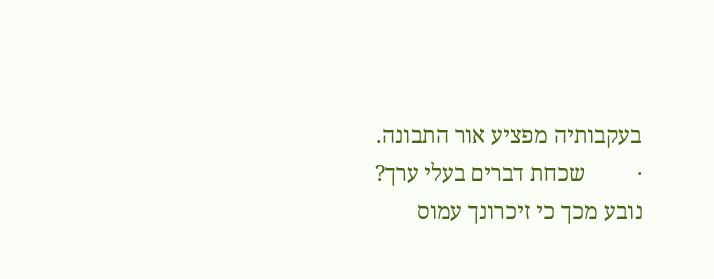בעקבותיה מפציע אור התבונה.
·         שכחת דברים בעלי ערך? נובע מכך כי זיכרונך עמוס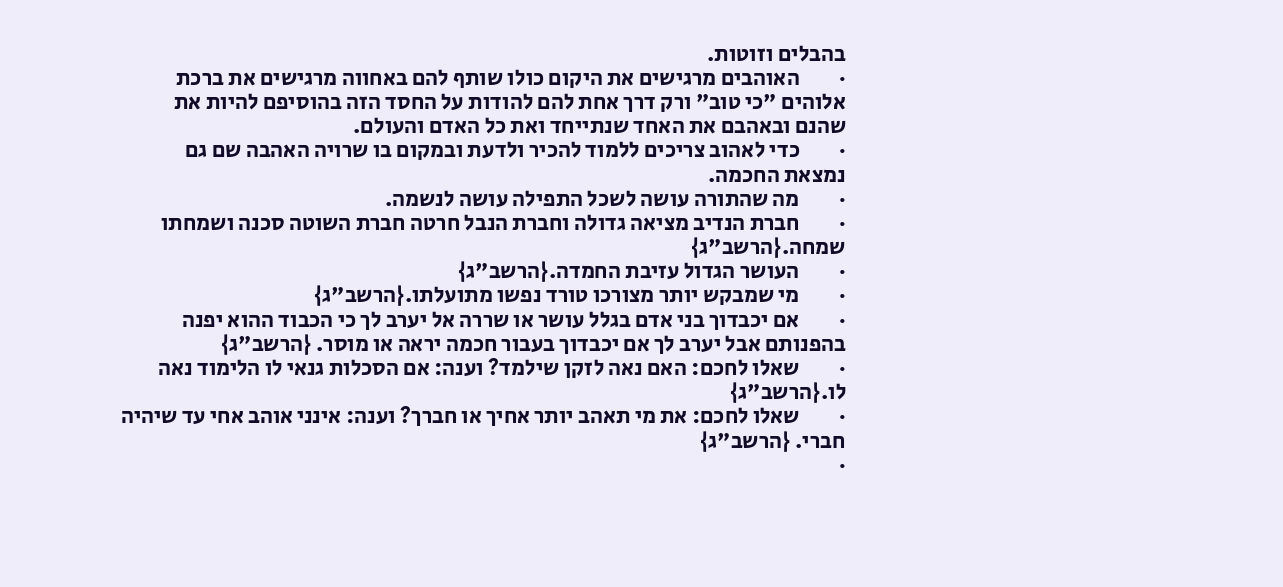בהבלים וזוטות.
·         האוהבים מרגישים את היקום כולו שותף להם באחווה מרגישים את ברכת אלוהים "כי טוב" ורק דרך אחת להם להודות על החסד הזה בהוסיפם להיות את שהנם ובאהבם את האחד שנתייחד ואת כל האדם והעולם.
·         כדי לאהוב צריכים ללמוד להכיר ולדעת ובמקום בו שרויה האהבה שם גם נמצאת החכמה.
·         מה שהתורה עושה לשכל התפילה עושה לנשמה.
·         חברת הנדיב מציאה גדולה וחברת הנבל חרטה חברת השוטה סכנה ושמחתו שמחה.{הרשב"ג}
·         העושר הגדול עזיבת החמדה.{הרשב"ג}
·         מי שמבקש יותר מצורכו טורד נפשו מתועלתו.{הרשב"ג}
·         אם יכבדוך בני אדם בגלל עושר או שררה אל יערב לך כי הכבוד ההוא יפנה בהפנותם אבל יערב לך אם יכבדוך בעבור חכמה יראה או מוסר. {הרשב"ג}
·         שאלו לחכם: האם נאה לזקן שילמד? וענה: אם הסכלות גנאי לו הלימוד נאה לו.{הרשב"ג}
·         שאלו לחכם: את מי תאהב יותר אחיך או חברך? וענה: אינני אוהב אחי עד שיהיה חברי. {הרשב"ג}
·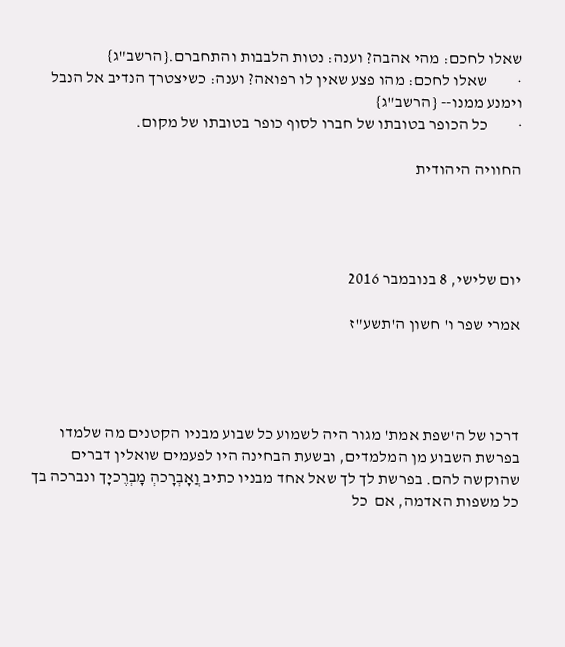שאלו לחכם: מהי אהבה? וענה: נטות הלבבות והתחברם.{הרשב"ג}
·         שאלו לחכם: מהו פצע שאין לו רפואה? וענה: כשיצטרך הנדיב אל הנבל וימנע ממנו-- {הרשב"ג}
·         כל הכופר בטובתו של חברו לסוף כופר בטובתו של מקום.

החוויה היהודית




יום שלישי, 8 בנובמבר 2016

אמרי שפר ו' חשון ה'תשע"ז




דרכו של ה'שפת אמת' מגור היה לשמוע כל שבוע מבניו הקטנים מה שלמדו בפרשת השבוע מן המלמדים, ובשעת הבחינה היו לפעמים שואלין דברים שהוקשה להם. בפרשת לך לך שאל אחד מבניו כתיב וֲאָבְרָכהְ מָבְרֶכיָך ונברכה בך כל משפות האדמה, אם  כל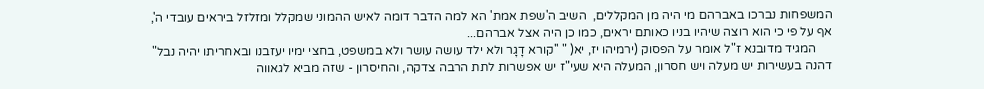המשפחות נברכו באברהם מי היה מן המקללים,  השיב ה'שפת אמת' הא למה הדבר דומה לאיש ההמוני שמקלל ומזלזל ביראים עובדי ה', אף על פי כי הוא רוצה שיהיו בניו כאותם יראים, כמו כן היה אצל אברהם...
     המגיד מדובנא ז"ל אומר על הפסוק (ירמיהו יז, יא( " ''קורא דָגָר ולא ילד עושה עושר ולא במשפט, בחצי ימיו יעזבנו ובאחריתו יהיה נבל" דהנה בעשירות יש מעלה ויש חסרון, המעלה היא שעי"ז יש אפשרות לתת הרבה צדקה, והחיסרון - שזה מביא לגאווה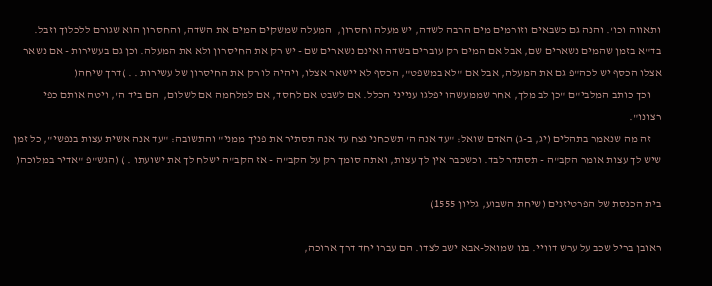ותאווה וכו'. והנה גם כשבאים וזורמים מים הרבה לשדה, יש מעלה וחסרון,  המעלה שמשקים המים את השדה, והחסרון הוא שגורם ללכלוך וזבל. בד"א בזמן שהמים נשארים שם, אבל אם המים רק עוברים בשדה ואינם נשארים שם - יש רק את החיסרון ולא את המעלה. וכן גם בעשירות - אם נשאר אצלו הכסף יש לכה"פ גם את המעלה, אבל אם "לא במשפט", הכסף לא יישאר אצלו, ויהיה לו רק את החיסרון של עשירות . . )דרך שיחה(
     וכך כותב המלבי"ם "כן לב מלך, אחר שממעשהו יפלגו ענייני הכלל. אם לשבט אם לחסד, אם למלחמה אם לשלום,  הם ביד ה', ויטה אותם כפי רצונו".
     זה מה שנאמר בתהלים (יג, ב-ג) האדם שואל: "עד אנה ה' תשכחני נצח עד אנה תסתיר את פניך ממני" והתשובה: "עד אנה אשית עצות בנפשי", כל זמן שיש לך עצות אומר הקב"ה - תסתדר לבד. וכשכבר אין לך עצות, ואתה סומך רק על הקב"ה - אז הקב"ה ישלח לך את ישועתו . ) (הגש"פ "אדיר במלוכה(

בית הכנסת של הפרטיזנים (שיחת השבוע, גליון 1555)

ראובן בריל שכב על ערש דוויי. בנו שמואל-אבא ישב לצדו. הם עברו יחד דרך ארוכה,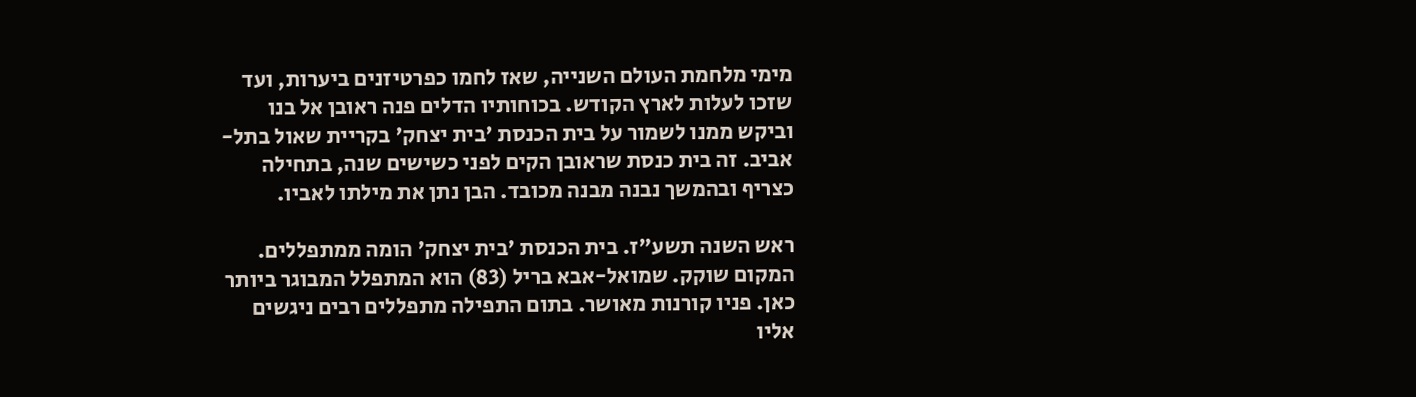מימי מלחמת העולם השנייה, שאז לחמו כפרטיזנים ביערות, ועד שזכו לעלות לארץ הקודש. בכוחותיו הדלים פנה ראובן אל בנו וביקש ממנו לשמור על בית הכנסת 'בית יצחק' בקריית שאול בתל-אביב. זה בית כנסת שראובן הקים לפני כשישים שנה, בתחילה כצריף ובהמשך נבנה מבנה מכובד. הבן נתן את מילתו לאביו.

ראש השנה תשע"ז. בית הכנסת 'בית יצחק' הומה ממתפללים. המקום שוקק. שמואל-אבא בריל (83) הוא המתפלל המבוגר ביותר כאן. פניו קורנות מאושר. בתום התפילה מתפללים רבים ניגשים אליו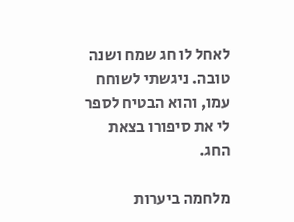לאחל לו חג שמח ושנה טובה. ניגשתי לשוחח עמו, והוא הבטיח לספר לי את סיפורו בצאת החג.

מלחמה ביערות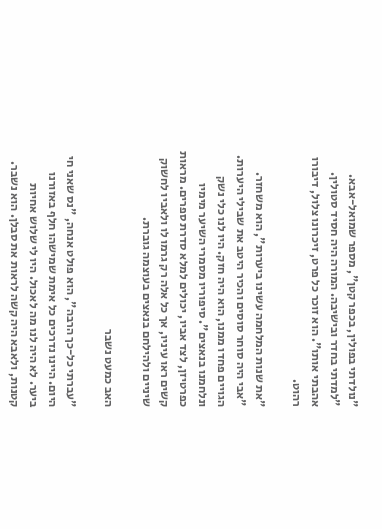"נולדתי בפולין, בכפר קטן", מספר שמואל-אבא. "למדתי בחדר ובישיבה. המורה היה חסיד סטולין. אהבתי אותו". הוא זוכר כל פרט, זיכרונו צלול, דיבורו רהוט.

"את שנות המלחמה עשינו ביערות", הוא משחזר. "אבי היה סוחר סוסים והכיר היטב את שבילי היערות. הגויים פחדו ממנו, הוא היה חזק. היו לנו כלי נשק ונלחמנו בנאצים". סיפוריו מסמרי השיער מימיו כפרטיזן, לצד אביו, יכולים למלא סדרת ספרים. מראות קשים ראו עיניו, אך כל אלה רק גרמו לו ולאביו לחשוק שיניים ולהילחם בנאצים בעוצמה גוברת.

האב כמעט נשבר

"עברתי כל-כך הרבה", הוא פולט אנחה, "נס שאני חי היום. היינו נדרכים כל אימת שמישהו חלף באזורנו ביער. לא היה לנו מה לאכול. היו לי שלוש אחיות קטנות, ולאבא היה קשה לראות את סבלן. הוא נשבר.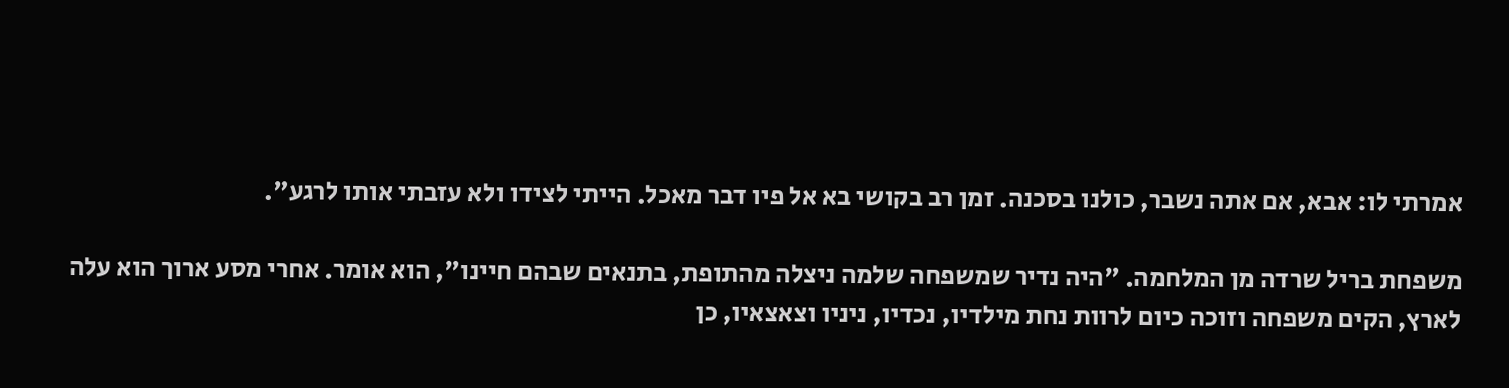אמרתי לו: אבא, אם אתה נשבר, כולנו בסכנה. זמן רב בקושי בא אל פיו דבר מאכל. הייתי לצידו ולא עזבתי אותו לרגע".

משפחת בריל שרדה מן המלחמה. "היה נדיר שמשפחה שלמה ניצלה מהתופת, בתנאים שבהם חיינו", הוא אומר. אחרי מסע ארוך הוא עלה לארץ, הקים משפחה וזוכה כיום לרוות נחת מילדיו, נכדיו, ניניו וצאצאיו, כן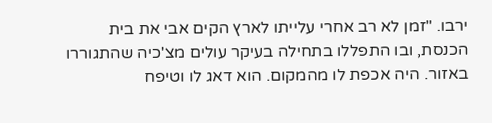ירבו. "זמן לא רב אחרי עלייתו לארץ הקים אבי את בית הכנסת, ובו התפללו בתחילה בעיקר עולים מצ'כיה שהתגוררו באזור. היה אכפת לו מהמקום. הוא דאג לו וטיפח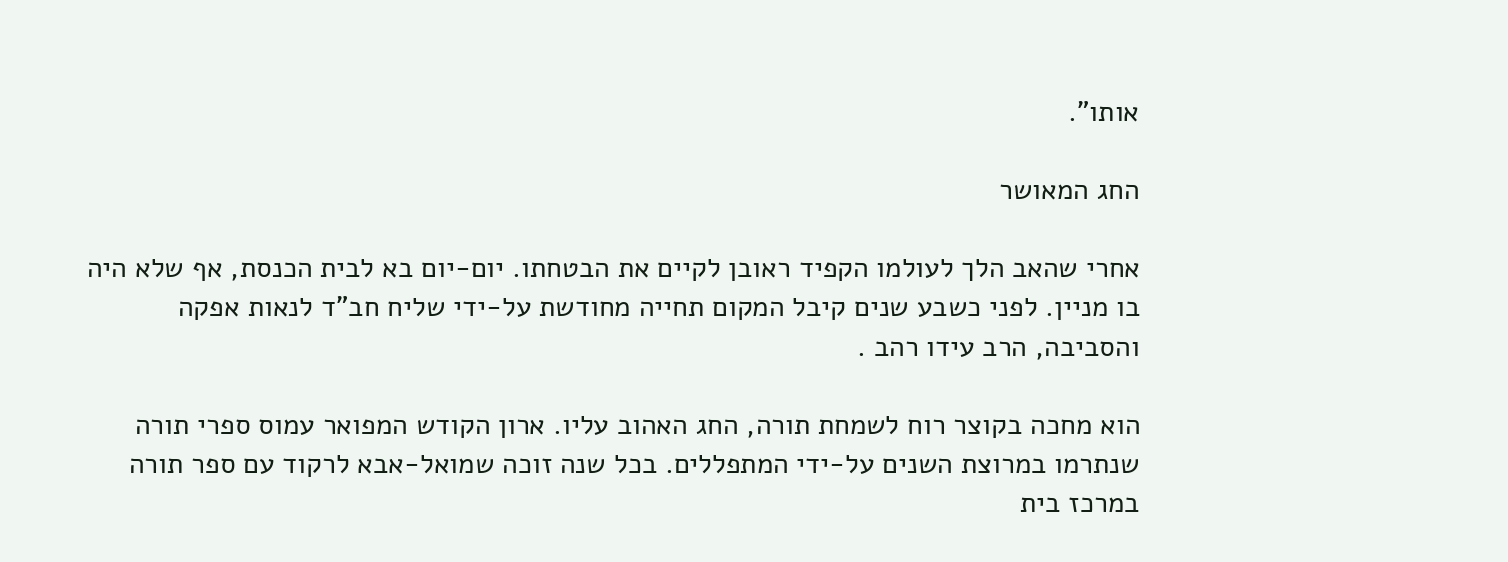אותו".

החג המאושר

אחרי שהאב הלך לעולמו הקפיד ראובן לקיים את הבטחתו. יום-יום בא לבית הכנסת, אף שלא היה בו מניין. לפני כשבע שנים קיבל המקום תחייה מחודשת על-ידי שליח חב"ד לנאות אפקה והסביבה, הרב עידו רהב .

הוא מחכה בקוצר רוח לשמחת תורה, החג האהוב עליו. ארון הקודש המפואר עמוס ספרי תורה שנתרמו במרוצת השנים על-ידי המתפללים. בכל שנה זוכה שמואל-אבא לרקוד עם ספר תורה במרכז בית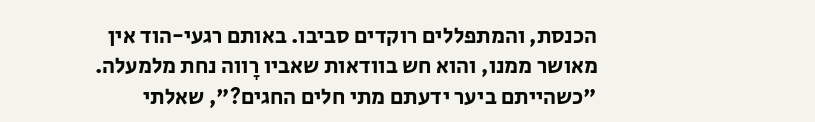הכנסת, והמתפללים רוקדים סביבו. באותם רגעי-הוד אין מאושר ממנו, והוא חש בוודאות שאביו רָווה נחת מלמעלה. "כשהייתם ביער ידעתם מתי חלים החגים?", שאלתי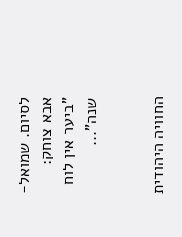לסיום. שמואל-אבא צוחק: "ביער אין לוח שנה"...


החוויה היהודית